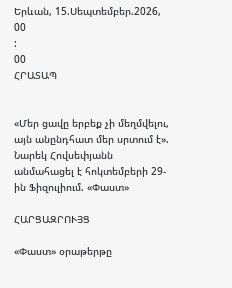Երևան, 15.Սեպտեմբեր.2026,
00
:
00
ՀՐԱՏԱՊ


«Մեր ցավը երբեք չի մեղմվելու, այն անընդհատ մեր սրտում է». Նարեկ Հովսեփյանն անմահացել է հոկտեմբերի 29-ին Ֆիզուլիում. «Փաստ»

ՀԱՐՑԱԶՐՈՒՅՑ

«Փաստ» օրաթերթը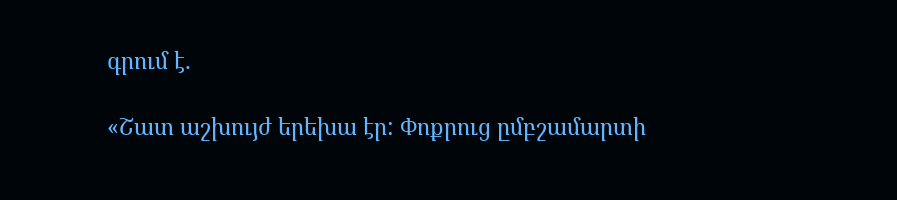գրում է.

«Շատ աշխույժ երեխա էր: Փոքրուց ըմբշամարտի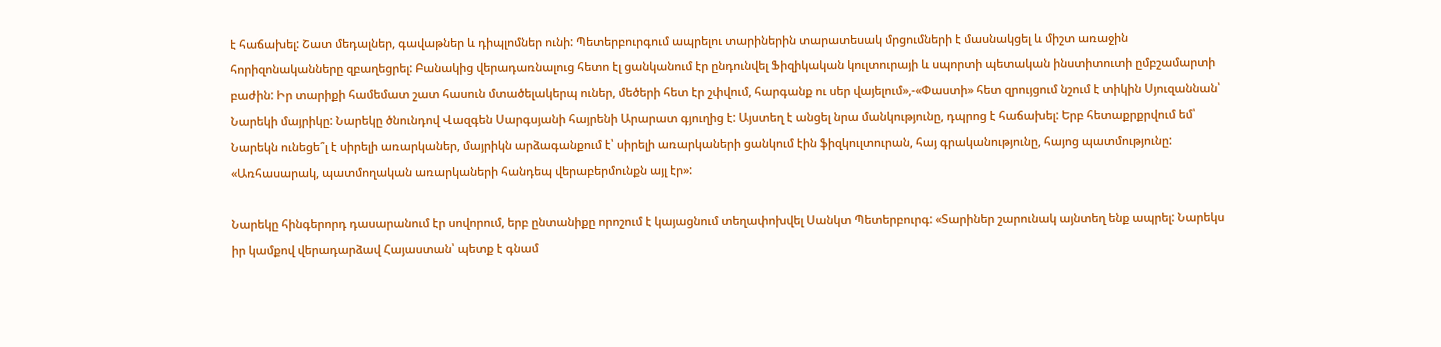է հաճախել: Շատ մեդալներ, գավաթներ և դիպլոմներ ունի: Պետերբուրգում ապրելու տարիներին տարատեսակ մրցումների է մասնակցել և միշտ առաջին հորիզոնականները զբաղեցրել: Բանակից վերադառնալուց հետո էլ ցանկանում էր ընդունվել Ֆիզիկական կուլտուրայի և սպորտի պետական ինստիտուտի ըմբշամարտի բաժին: Իր տարիքի համեմատ շատ հասուն մտածելակերպ ուներ, մեծերի հետ էր շփվում, հարգանք ու սեր վայելում»,-«Փաստի» հետ զրույցում նշում է տիկին Սյուզաննան՝ Նարեկի մայրիկը: Նարեկը ծնունդով Վազգեն Սարգսյանի հայրենի Արարատ գյուղից է: Այստեղ է անցել նրա մանկությունը, դպրոց է հաճախել: Երբ հետաքրքրվում եմ՝ Նարեկն ունեցե՞լ է սիրելի առարկաներ, մայրիկն արձագանքում է՝ սիրելի առարկաների ցանկում էին ֆիզկուլտուրան, հայ գրականությունը, հայոց պատմությունը: «Առհասարակ, պատմողական առարկաների հանդեպ վերաբերմունքն այլ էր»:

Նարեկը հինգերորդ դասարանում էր սովորում, երբ ընտանիքը որոշում է կայացնում տեղափոխվել Սանկտ Պետերբուրգ: «Տարիներ շարունակ այնտեղ ենք ապրել: Նարեկս իր կամքով վերադարձավ Հայաստան՝ պետք է գնամ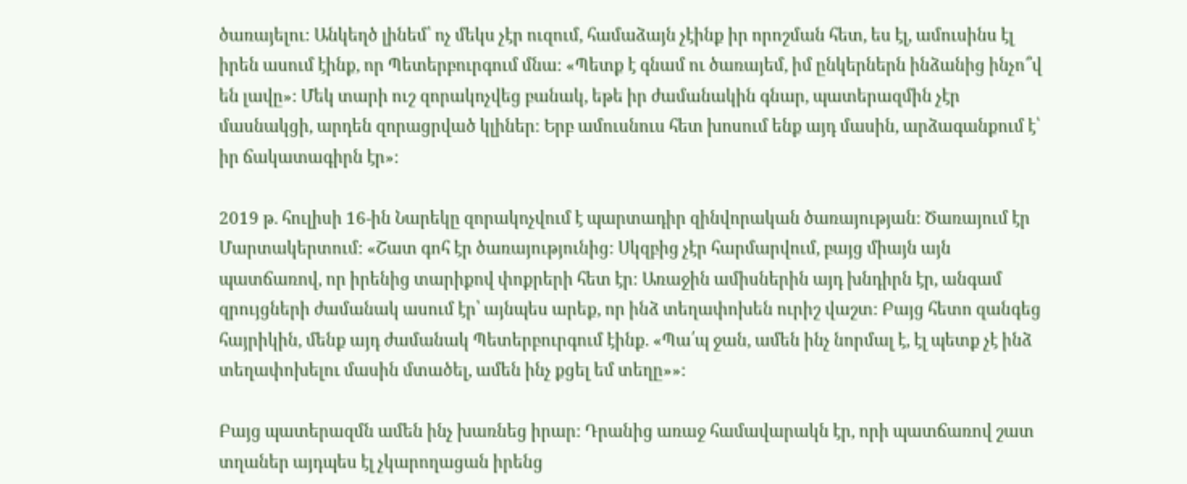ծառայելու: Անկեղծ լինեմ՝ ոչ մեկս չէր ուզում, համաձայն չէինք իր որոշման հետ, ես էլ, ամուսինս էլ իրեն ասում էինք, որ Պետերբուրգում մնա: «Պետք է գնամ ու ծառայեմ, իմ ընկերներն ինձանից ինչո՞վ են լավը»: Մեկ տարի ուշ զորակոչվեց բանակ, եթե իր ժամանակին գնար, պատերազմին չէր մասնակցի, արդեն զորացրված կլիներ: Երբ ամուսնուս հետ խոսում ենք այդ մասին, արձագանքում է՝ իր ճակատագիրն էր»:

2019 թ. հուլիսի 16-ին Նարեկը զորակոչվում է պարտադիր զինվորական ծառայության: Ծառայում էր Մարտակերտում: «Շատ գոհ էր ծառայությունից: Սկզբից չէր հարմարվում, բայց միայն այն պատճառով, որ իրենից տարիքով փոքրերի հետ էր: Առաջին ամիսներին այդ խնդիրն էր, անգամ զրույցների ժամանակ ասում էր՝ այնպես արեք, որ ինձ տեղափոխեն ուրիշ վաշտ: Բայց հետո զանգեց հայրիկին, մենք այդ ժամանակ Պետերբուրգում էինք. «Պա՛պ ջան, ամեն ինչ նորմալ է, էլ պետք չէ ինձ տեղափոխելու մասին մտածել, ամեն ինչ քցել եմ տեղը»»:

Բայց պատերազմն ամեն ինչ խառնեց իրար: Դրանից առաջ համավարակն էր, որի պատճառով շատ տղաներ այդպես էլ չկարողացան իրենց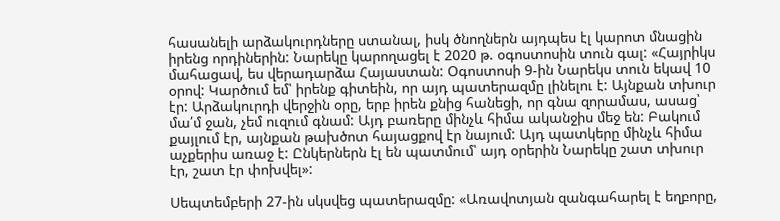հասանելի արձակուրդները ստանալ, իսկ ծնողներն այդպես էլ կարոտ մնացին իրենց որդիներին: Նարեկը կարողացել է 2020 թ. օգոստոսին տուն գալ: «Հայրիկս մահացավ, ես վերադարձա Հայաստան: Օգոստոսի 9-ին Նարեկս տուն եկավ 10 օրով: Կարծում եմ՝ իրենք գիտեին, որ այդ պատերազմը լինելու է: Այնքան տխուր էր: Արձակուրդի վերջին օրը, երբ իրեն քնից հանեցի, որ գնա զորամաս, ասաց՝ մա՛մ ջան, չեմ ուզում գնամ: Այդ բառերը մինչև հիմա ականջիս մեջ են: Բակում քայլում էր, այնքան թախծոտ հայացքով էր նայում: Այդ պատկերը մինչև հիմա աչքերիս առաջ է: Ընկերներն էլ են պատմում՝ այդ օրերին Նարեկը շատ տխուր էր, շատ էր փոխվել»:

Սեպտեմբերի 27-ին սկսվեց պատերազմը: «Առավոտյան զանգահարել է եղբորը,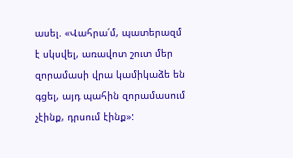ասել. «Վահրա՛մ, պատերազմ է սկսվել, առավոտ շուտ մեր զորամասի վրա կամիկաձե են գցել, այդ պահին զորամասում չէինք, դրսում էինք»: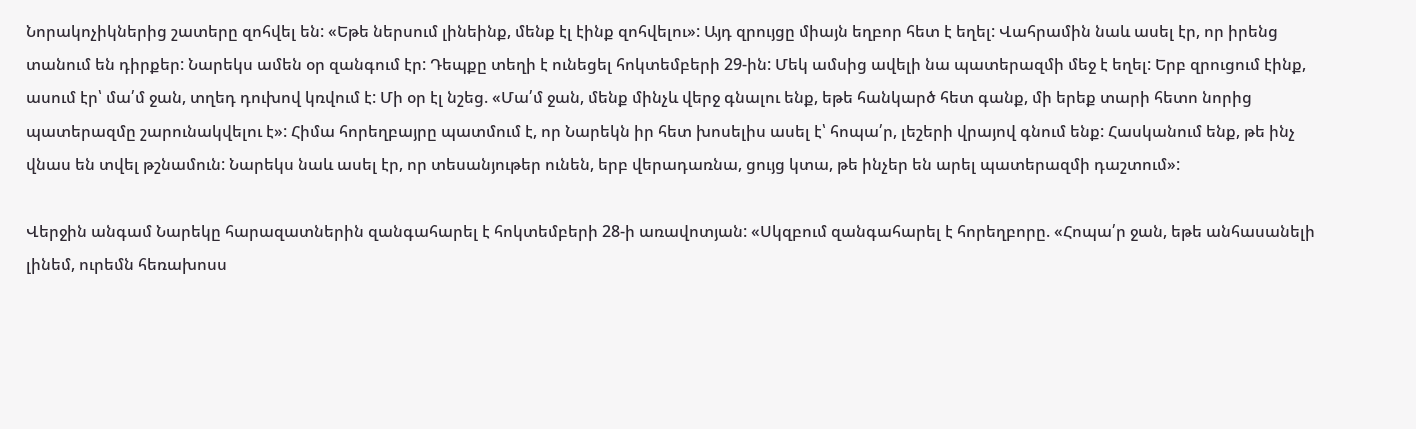Նորակոչիկներից շատերը զոհվել են: «Եթե ներսում լինեինք, մենք էլ էինք զոհվելու»: Այդ զրույցը միայն եղբոր հետ է եղել: Վահրամին նաև ասել էր, որ իրենց տանում են դիրքեր: Նարեկս ամեն օր զանգում էր: Դեպքը տեղի է ունեցել հոկտեմբերի 29-ին: Մեկ ամսից ավելի նա պատերազմի մեջ է եղել: Երբ զրուցում էինք, ասում էր՝ մա՛մ ջան, տղեդ դուխով կռվում է: Մի օր էլ նշեց. «Մա՛մ ջան, մենք մինչև վերջ գնալու ենք, եթե հանկարծ հետ գանք, մի երեք տարի հետո նորից պատերազմը շարունակվելու է»: Հիմա հորեղբայրը պատմում է, որ Նարեկն իր հետ խոսելիս ասել է՝ հոպա՛ր, լեշերի վրայով գնում ենք: Հասկանում ենք, թե ինչ վնաս են տվել թշնամուն: Նարեկս նաև ասել էր, որ տեսանյութեր ունեն, երբ վերադառնա, ցույց կտա, թե ինչեր են արել պատերազմի դաշտում»:

Վերջին անգամ Նարեկը հարազատներին զանգահարել է հոկտեմբերի 28-ի առավոտյան: «Սկզբում զանգահարել է հորեղբորը. «Հոպա՛ր ջան, եթե անհասանելի լինեմ, ուրեմն հեռախոսս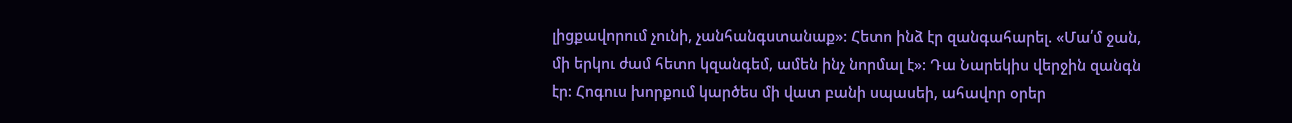լիցքավորում չունի, չանհանգստանաք»: Հետո ինձ էր զանգահարել. «Մա՛մ ջան, մի երկու ժամ հետո կզանգեմ, ամեն ինչ նորմալ է»: Դա Նարեկիս վերջին զանգն էր: Հոգուս խորքում կարծես մի վատ բանի սպասեի, ահավոր օրեր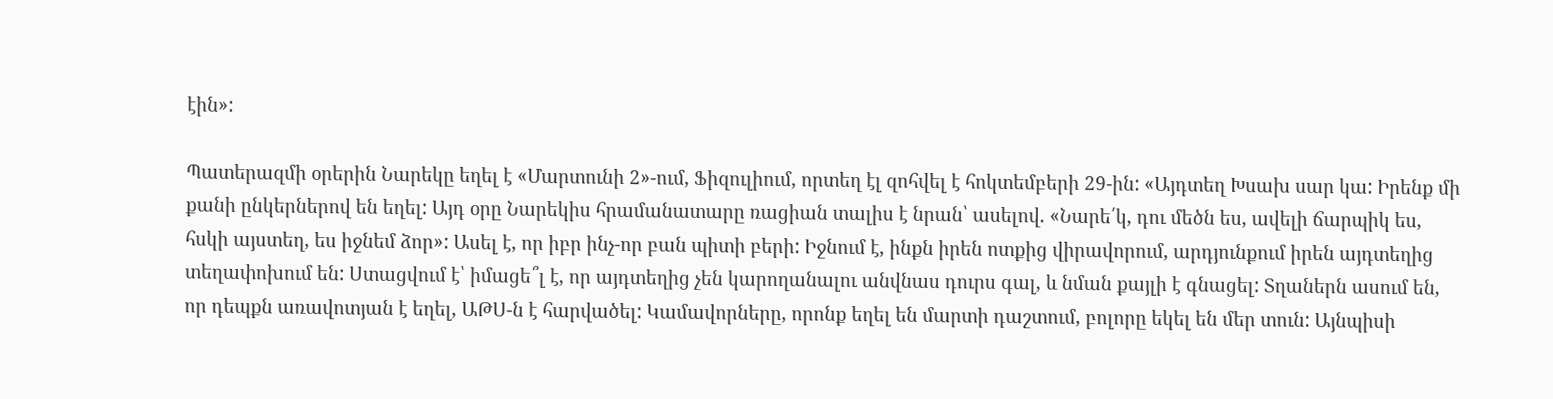էին»:

Պատերազմի օրերին Նարեկը եղել է «Մարտունի 2»-ում, Ֆիզուլիում, որտեղ էլ զոհվել է հոկտեմբերի 29-ին: «Այդտեղ Խսախ սար կա: Իրենք մի քանի ընկերներով են եղել: Այդ օրը Նարեկիս հրամանատարը ռացիան տալիս է նրան՝ ասելով. «Նարե՛կ, դու մեծն ես, ավելի ճարպիկ ես, հսկի այստեղ, ես իջնեմ ձոր»: Ասել է, որ իբր ինչ-որ բան պիտի բերի: Իջնում է, ինքն իրեն ոտքից վիրավորում, արդյունքում իրեն այդտեղից տեղափոխում են: Ստացվում է՝ իմացե՞լ է, որ այդտեղից չեն կարողանալու անվնաս դուրս գալ, և նման քայլի է գնացել: Տղաներն ասում են, որ դեպքն առավոտյան է եղել, ԱԹՍ-ն է հարվածել: Կամավորները, որոնք եղել են մարտի դաշտում, բոլորը եկել են մեր տուն: Այնպիսի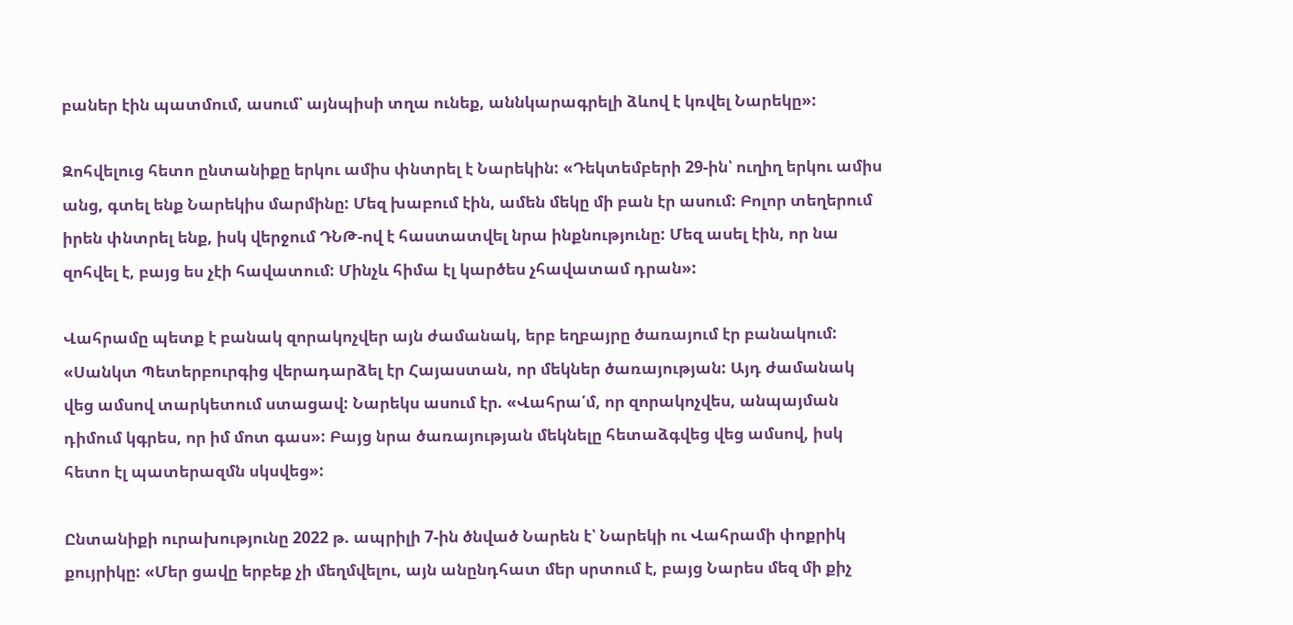բաներ էին պատմում, ասում՝ այնպիսի տղա ունեք, աննկարագրելի ձևով է կռվել Նարեկը»:

Զոհվելուց հետո ընտանիքը երկու ամիս փնտրել է Նարեկին: «Դեկտեմբերի 29-ին՝ ուղիղ երկու ամիս անց, գտել ենք Նարեկիս մարմինը: Մեզ խաբում էին, ամեն մեկը մի բան էր ասում: Բոլոր տեղերում իրեն փնտրել ենք, իսկ վերջում ԴՆԹ-ով է հաստատվել նրա ինքնությունը: Մեզ ասել էին, որ նա զոհվել է, բայց ես չէի հավատում: Մինչև հիմա էլ կարծես չհավատամ դրան»:

Վահրամը պետք է բանակ զորակոչվեր այն ժամանակ, երբ եղբայրը ծառայում էր բանակում: «Սանկտ Պետերբուրգից վերադարձել էր Հայաստան, որ մեկներ ծառայության: Այդ ժամանակ վեց ամսով տարկետում ստացավ: Նարեկս ասում էր. «Վահրա՛մ, որ զորակոչվես, անպայման դիմում կգրես, որ իմ մոտ գաս»: Բայց նրա ծառայության մեկնելը հետաձգվեց վեց ամսով, իսկ հետո էլ պատերազմն սկսվեց»:

Ընտանիքի ուրախությունը 2022 թ. ապրիլի 7-ին ծնված Նարեն է՝ Նարեկի ու Վահրամի փոքրիկ քույրիկը: «Մեր ցավը երբեք չի մեղմվելու, այն անընդհատ մեր սրտում է, բայց Նարես մեզ մի քիչ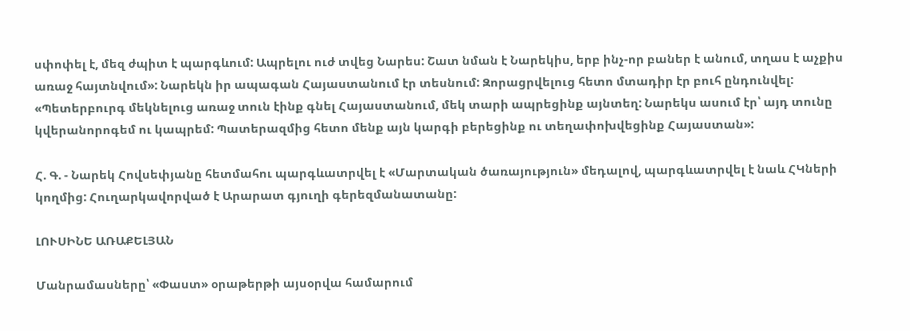սփոփել է, մեզ ժպիտ է պարգևում: Ապրելու ուժ տվեց Նարես: Շատ նման է Նարեկիս, երբ ինչ-որ բաներ է անում, տղաս է աչքիս առաջ հայտնվում»: Նարեկն իր ապագան Հայաստանում էր տեսնում: Զորացրվելուց հետո մտադիր էր բուհ ընդունվել: «Պետերբուրգ մեկնելուց առաջ տուն էինք գնել Հայաստանում, մեկ տարի ապրեցինք այնտեղ: Նարեկս ասում էր՝ այդ տունը կվերանորոգեմ ու կապրեմ: Պատերազմից հետո մենք այն կարգի բերեցինք ու տեղափոխվեցինք Հայաստան»:

Հ. Գ. - Նարեկ Հովսեփյանը հետմահու պարգևատրվել է «Մարտական ծառայություն» մեդալով, պարգևատրվել է նաև ՀԿների կողմից: Հուղարկավորված է Արարատ գյուղի գերեզմանատանը:

ԼՈՒՍԻՆԵ ԱՌԱՔԵԼՅԱՆ

Մանրամասները՝ «Փաստ» օրաթերթի այսօրվա համարում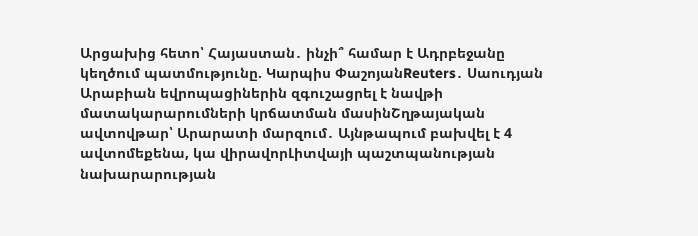Արցախից հետո՝ Հայաստան․ ինչի՞ համար է Ադրբեջանը կեղծում պատմությունը. Կարպիս ՓաշոյանReuters․ Սաուդյան Արաբիան եվրոպացիներին զգուշացրել է նավթի մատակարարումների կրճատման մասինՇղթայական ավտովթար՝ Արարատի մարզում․ Այնթապում բախվել է 4 ավտոմեքենա, կա վիրավորԼիտվայի պաշտպանության նախարարության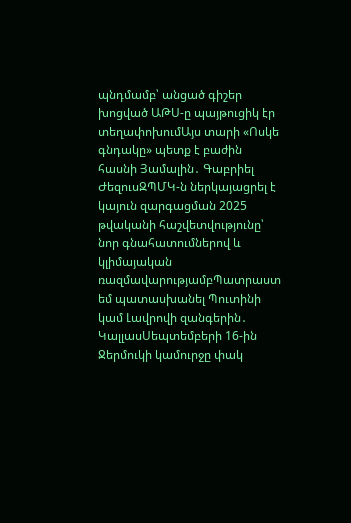պնդմամբ՝ անցած գիշեր խոցված ԱԹՍ-ը պայթուցիկ էր տեղափոխումԱյս տարի «Ոսկե գնդակը» պետք է բաժին հասնի Յամալին․ Գաբրիել ԺեզուսԶՊՄԿ-ն ներկայացրել է կայուն զարգացման 2025 թվականի հաշվետվությունը՝ նոր գնահատումներով և կլիմայական ռազմավարությամբՊատրաստ եմ պատասխանել Պուտինի կամ Լավրովի զանգերին․ ԿալլասՍեպտեմբերի 16-ին Ջերմուկի կամուրջը փակ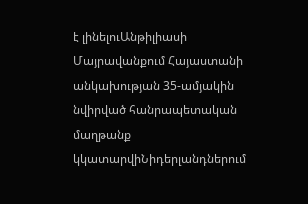է լինելուԱնթիլիասի Մայրավանքում Հայաստանի անկախության 35-ամյակին նվիրված հանրապետական մաղթանք կկատարվիՆիդերլանդներում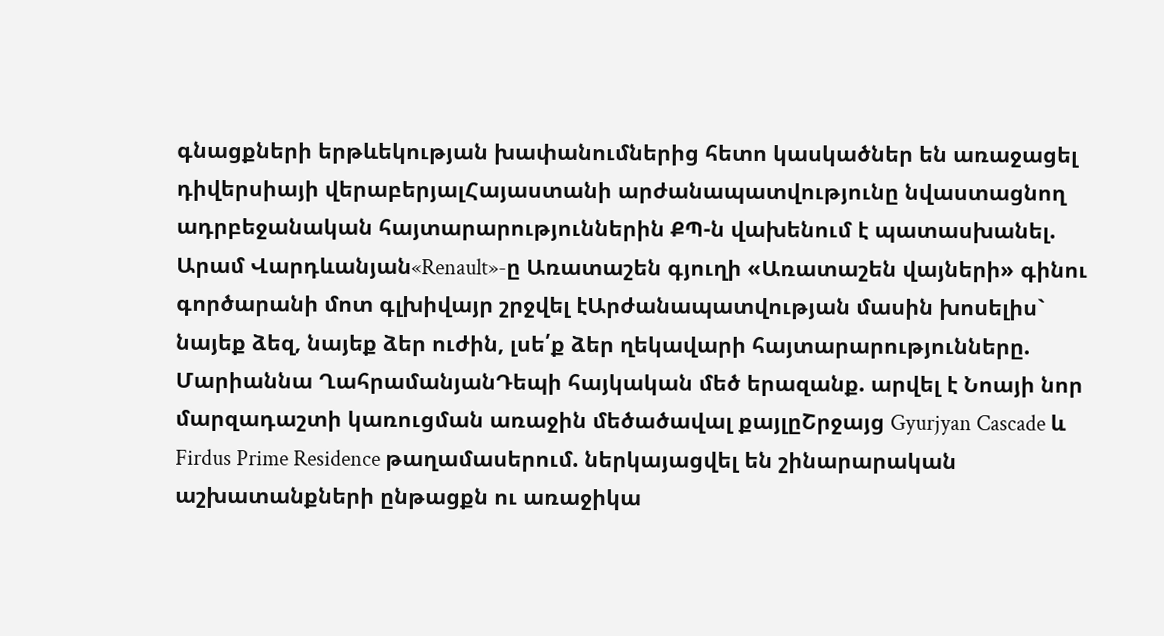գնացքների երթևեկության խափանումներից հետո կասկածներ են առաջացել դիվերսիայի վերաբերյալՀայաստանի արժանապատվությունը նվաստացնող ադրբեջանական հայտարարություններին ՔՊ-ն վախենում է պատասխանել. Արամ Վարդևանյան«Renault»-ը Առատաշեն գյուղի «Առատաշեն վայների» գինու գործարանի մոտ գլխիվայր շրջվել էԱրժանապատվության մասին խոսելիս` նայեք ձեզ, նայեք ձեր ուժին, լսե՛ք ձեր ղեկավարի հայտարարությունները. Մարիաննա ՂահրամանյանԴեպի հայկական մեծ երազանք. արվել է Նոայի նոր մարզադաշտի կառուցման առաջին մեծածավալ քայլըՇրջայց Gyurjyan Cascade և Firdus Prime Residence թաղամասերում. ներկայացվել են շինարարական աշխատանքների ընթացքն ու առաջիկա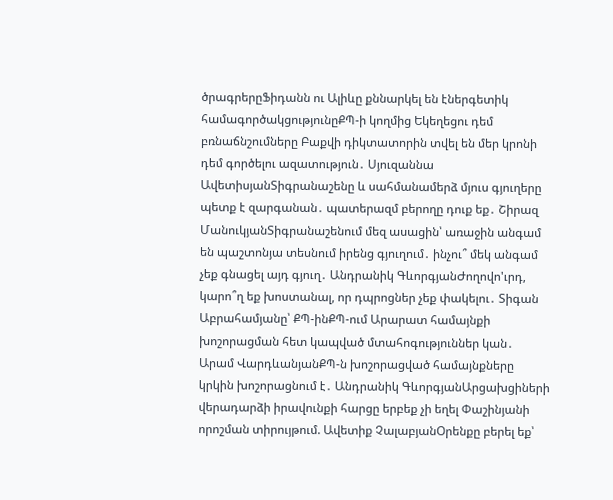ծրագրերըՖիդանն ու Ալիևը քննարկել են էներգետիկ համագործակցությունըՔՊ-ի կողմից Եկեղեցու դեմ բռնաճնշումները Բաքվի դիկտատորին տվել են մեր կրոնի դեմ գործելու ազատություն․ Սյուզաննա ԱվետիսյանՏիգրանաշենը և սահմանամերձ մյուս գյուղերը պետք է զարգանան․ պատերազմ բերողը դուք եք․ Շիրազ ՄանուկյանՏիգրանաշենում մեզ ասացին՝ առաջին անգամ են պաշտոնյա տեսնում իրենց գյուղում․ ինչու՞ մեկ անգամ չեք գնացել այդ գյուղ․ Անդրանիկ ԳևորգյանԺողովո'ւրդ, կարո՞ղ եք խոստանալ, որ դպրոցներ չեք փակելու․ Տիգան Աբրահամյանը՝ ՔՊ-ինՔՊ-ում Արարատ համայնքի խոշորացման հետ կապված մտահոգություններ կան․ Արամ ՎարդևանյանՔՊ-ն խոշորացված համայնքները կրկին խոշորացնում է․ Անդրանիկ ԳևորգյանԱրցախցիների վերադարձի իրավունքի հարցը երբեք չի եղել Փաշինյանի որոշման տիրույթում. Ավետիք ՉալաբյանՕրենքը բերել եք՝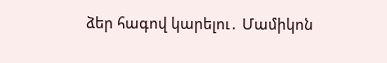ձեր հագով կարելու․ Մամիկոն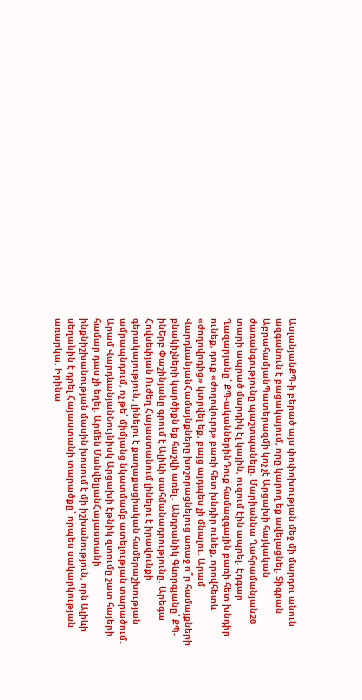ԱսլանյանՔՊ-ի բերած այս փոփոխության մեջ մի մարդու անուն ազգանուն է բացակայում, որը կարող եք ավելացնել. Տիգրան ԱբրահամյանՊատերազմի կոչ չէ Արցախի հայկական ժառանգությունը պաշտպանելը. Մարիաննա Ղահրամանյան20 տարի ապրած մարդիկ էլ կային, ուզում էին ապրել. Էդգար Ղազարյանը՝ ՔՊ-ականներինԴուք համազգային բառի հետ խնդիր ունեք, դուք «ժողովուրդ» բառի հետ խնդիր ունեք, որովհետև «ժողովրդից» կտրվել եք, բայց այդպես չի մնալու. Արամ ՎարդևանյանՀամայնքները խոշորացնելուց առաջ ո՞ր համայքների բնակիչների կարծիքն եք հաշվի առել․ Անդրանիկ Գևորգյանը՝ ՔՊ-ինԵրբ Փաշինյանը գրում է Ալիևի սահմանադրությունը. Արեգա Հովսեփյան Ուժեղ Հայաստանում լինելու է իրավունքի գերակայություն, լինելու է քաղաքացիական համերաշխության ամրապնդում, ոչ թե՝ միմյանց նկատմամբ ատելության տարածում. Արամ ՎարդևանյանՆույնիսկ Արցախի էթնիկ զտումը շատ հայերի համար դաս չի եղել. Արմեն ՄանվելյանՀայաստանի ինքնիշխանության մասին խոսում է մի իշխանություն, որն Ալիևի սեղանին է դրել Հայաստանի տարածքը՝ որպես սակարկության առարկա. Իրինա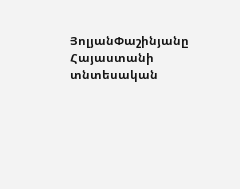ՅոլյանՓաշինյանը Հայաստանի տնտեսական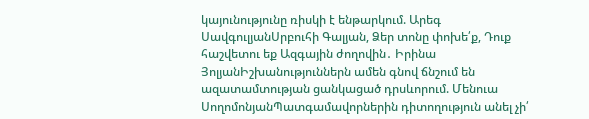կայունությունը ռիսկի է ենթարկում. Արեգ ՍավգուլյանՍրբուհի Գալյան, Ձեր տոնը փոխե՛ք, Դուք հաշվետու եք Ազգային ժողովին․ Իրինա ՅոլյանԻշխանություններն ամեն գնով ճնշում են ազատամտության ցանկացած դրսևորում. Մենուա ՍողոմոնյանՊատգամավորներին դիտողություն անել չի՛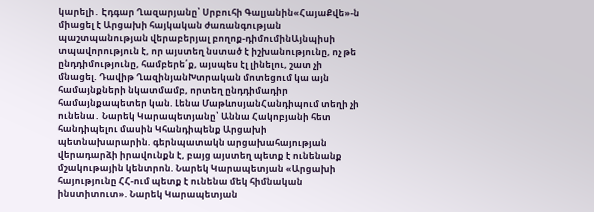կարելի․ Էդգար Ղազարյանը՝ Սրբուհի Գալյանին«ՀայաՔվե»-ն միացել է Արցախի հայկական ժառանգության պաշտպանության վերաբերյալ բողոք-դիմումինԱյնպիսի տպավորություն է, որ այստեղ նստած է իշխանությունը, ոչ թե ընդդիմությունը, համբերե՛ք, այսպես էլ լինելու, շատ չի մնացել. Դավիթ ՂազինյանԽտրական մոտեցում կա այն համայնքների նկատմամբ, որտեղ ընդդիմադիր համայնքապետեր կան. Լենա ՄաթևոսյանՀանդիպում տեղի չի ունենա․ Նարեկ Կարապետյանը՝ Աննա Հակոբյանի հետ հանդիպելու մասին Կհանդիպենք Արցախի պետնախարարին. գերնպատակն արցախահայության վերադարձի իրավունքն է, բայց այստեղ պետք է ունենանք մշակութային կենտրոն. Նարեկ Կարապետյան «Արցախի հայությունը ՀՀ-ում պետք է ունենա մեկ հիմնական ինստիտուտ». Նարեկ Կարապետյան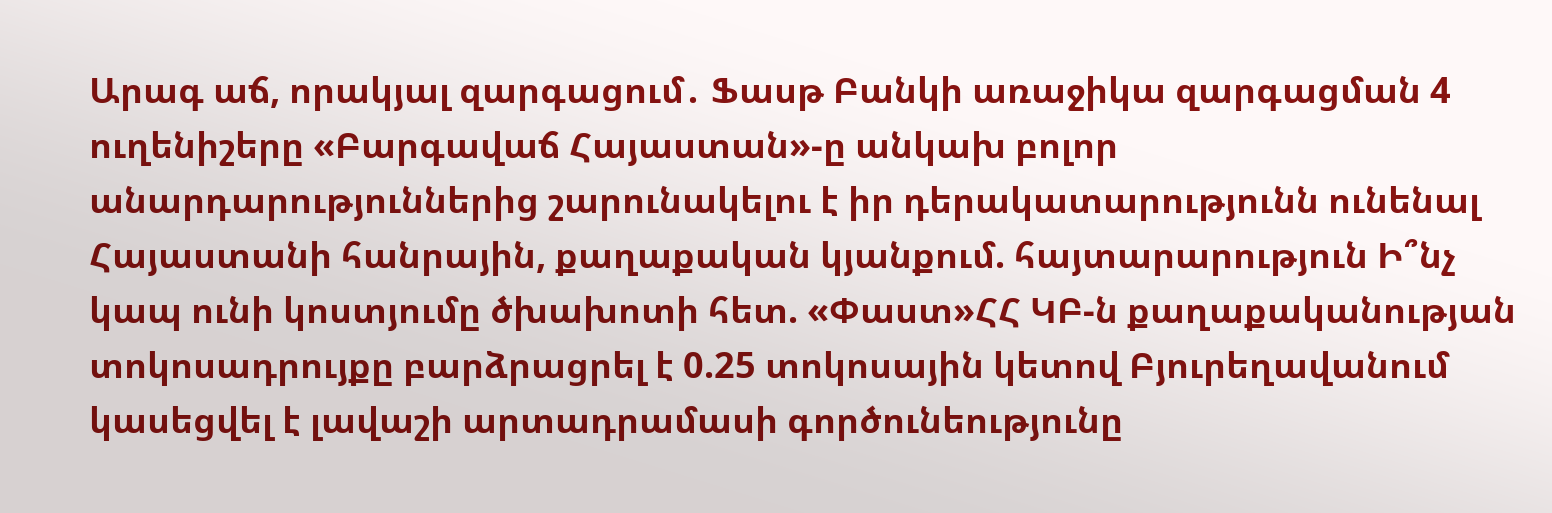Արագ աճ, որակյալ զարգացում․ Ֆասթ Բանկի առաջիկա զարգացման 4 ուղենիշերը «Բարգավաճ Հայաստան»-ը անկախ բոլոր անարդարություններից շարունակելու է իր դերակատարությունն ունենալ Հայաստանի հանրային, քաղաքական կյանքում. հայտարարություն Ի՞նչ կապ ունի կոստյումը ծխախոտի հետ. «Փաստ»ՀՀ ԿԲ-ն քաղաքականության տոկոսադրույքը բարձրացրել է 0.25 տոկոսային կետով Բյուրեղավանում կասեցվել է լավաշի արտադրամասի գործունեությունը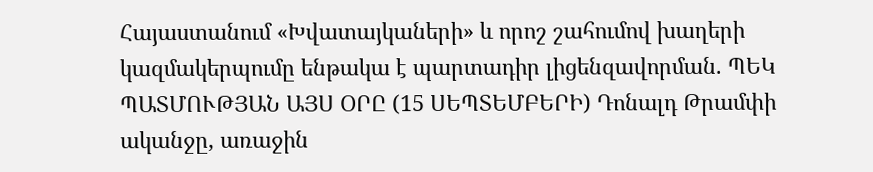Հայաստանում «Խվատայկաների» և որոշ շահումով խաղերի կազմակերպումը ենթակա է պարտադիր լիցենզավորման. ՊԵԿ ՊԱՏՄՈՒԹՅԱՆ ԱՅՍ ՕՐԸ (15 ՍԵՊՏԵՄԲԵՐԻ) Դոնալդ Թրամփի ականջը, առաջին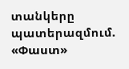տանկերը պատերազմում. «Փաստ»